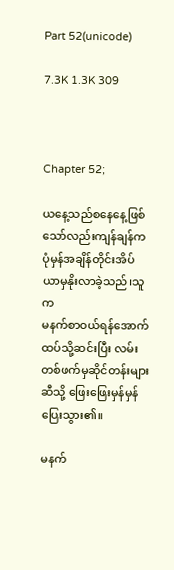Part 52(unicode)

7.3K 1.3K 309



Chapter 52;

ယနေ့သည်စနေနေ့ဖြစ်သော်လည်းကျန်ချန်က
ပုံမှန်အချိန်တိုင်းအိပ်ယာမှနိုးလာခဲ့သည်၊သူက
မနက်စာဝယ်ရန်အောက်ထပ်သို့ဆင်းပြီး လမ်းတစ်ဖက်မှဆိုင်တန်းများဆီသို့ ဖြေးဖြေးမှန်မှန်
ပြေးသွား၏။

မနက်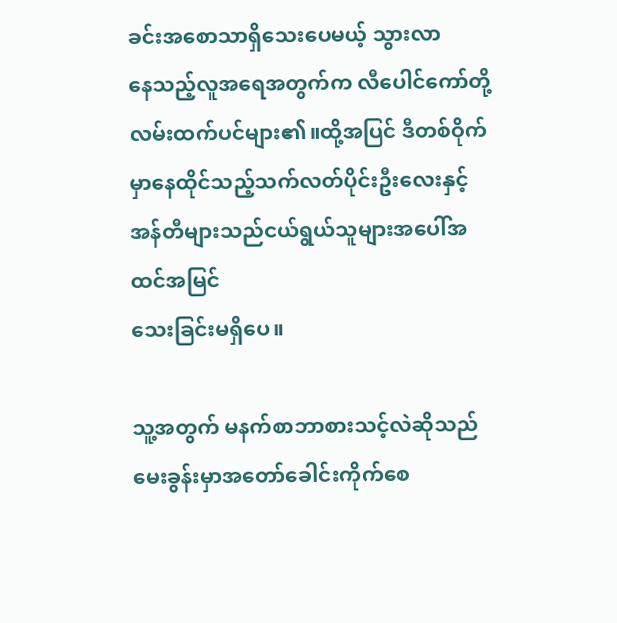ခင်းအစောသာရှိသေးပေမယ့် သွားလာ
နေသည့်လူအရေအတွက်က လီပေါင်ကော်တို့
လမ်းထက်ပင်များ၏။ထို့အပြင် ဒီတစ်ဝိုက်မှာနေထိုင်သည့်သက်လတ်ပိုင်းဦးလေးနှင့်အန်တီများသည်ငယ်ရွယ်သူများအပေါ်အထင်အမြင်
သေးခြင်းမရှိပေ။

သူ့အတွက် မနက်စာဘာစားသင့်လဲဆိုသည်
မေးခွန်းမှာအတော်ခေါင်းကိုက်စေ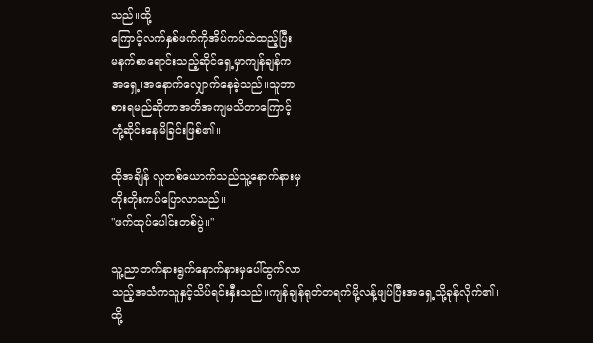သည်။ထို့
ကြောင့်လက်နှစ်ဖက်ကိုအိပ်ကပ်ထဲထည့်ပြီး
မနက်စာရောင်းသည့်ဆိုင်ရှေ့မှာကျန်ချန်က
အရှေ့၊အနောက်လျှောက်နေခဲ့သည်။သူဘာ
စားရမည်ဆိုတာအတိအကျမသိတာကြောင့်
တုံ့ဆိုင်းနေမိခြင်းဖြစ်၏။

ထိုအချိန် လူတစ်ယောက်သည်သူ့နောက်နားမှ
တိုးတိုးကပ်ပြောလာသည်။
"ဖက်ထုပ်ပေါင်းတစ်ပွဲ။"

သူ့ညာဘက်နားရွက်နောက်နားမှပေါ်ထွက်လာ
သည့်အသံကသူနှင့်သိပ်ရင်းနှီးသည်။ကျန်ချန်ရုတ်တရက်မို့လန့်ဖျပ်ပြီးအရှေ့သို့ခုန်လိုက်၏၊
ထို့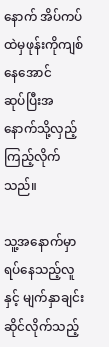နောက် အိပ်ကပ်ထဲမှဖုန်းကိုကျစ်နေအောင်
ဆုပ်ပြီးအနောက်သို့လှည့်ကြည့်လိုက်သည်။

သူ့အနောက်မှာရပ်နေသည့်လူနှင့် မျက်နှာချင်း
ဆိုင်လိုက်သည့်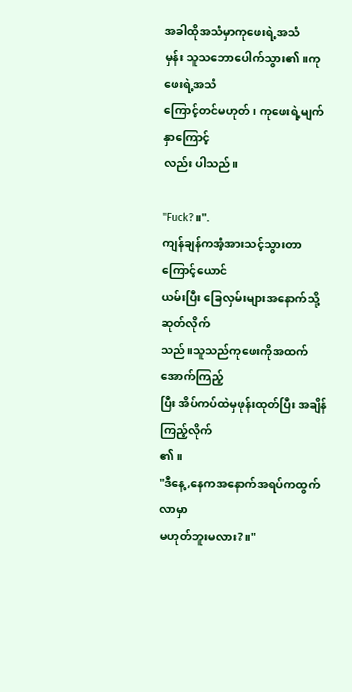အခါထိုအသံမှာကုဖေးရဲ့အသံ
မှန်း သူသဘောပေါက်သွား၏။ကုဖေးရဲ့အသံ
ကြောင့်တင်မဟုတ်၊ ကုဖေးရဲ့မျက်နှာကြောင့်
လည်း ပါသည်။

"Fuck?။".
ကျန်ချန်ကအံ့အားသင့်သွားတာကြောင့်ယောင်
ယမ်းပြီး ခြေလှမ်းများအနောက်သို့ဆုတ်လိုက်
သည်။သူသည်ကုဖေးကိုအထက်အောက်ကြည့်
ပြီး အိပ်ကပ်ထဲမှဖုန်းထုတ်ပြီး အချိန်ကြည့်လိုက်
၏။
"ဒီနေ့ ,နေကအနောက်အရပ်ကထွက်လာမှာ
မဟုတ်ဘူးမလား?။"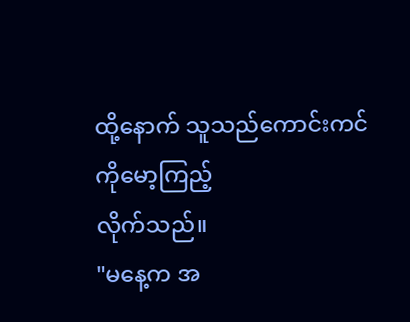ထို့နောက် သူသည်ကောင်းကင်ကိုမော့ကြည့်
လိုက်သည်။
"မနေ့က အ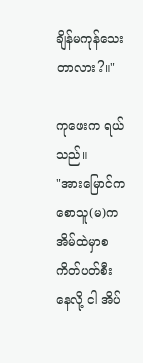ချိန်မကုန်သေးတာလား?။"

ကုဖေးက ရယ်သည်။
"အားမြောင်ကစောသူ(မ)က
အိမ်ထဲမှာစကိတ်ပတ်စီးနေလို့ ငါ အိပ်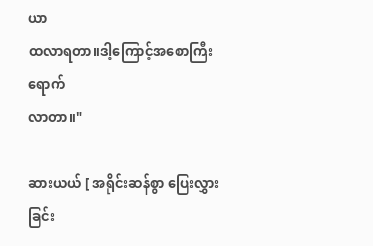ယာ
ထလာရတာ။ဒါ့ကြောင့်အစောကြီးရောက်
လာတာ။"

ဆားယယ် [ အရိုင်းဆန်စွာ ပြေးလွှားခြင်း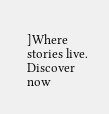]Where stories live. Discover now